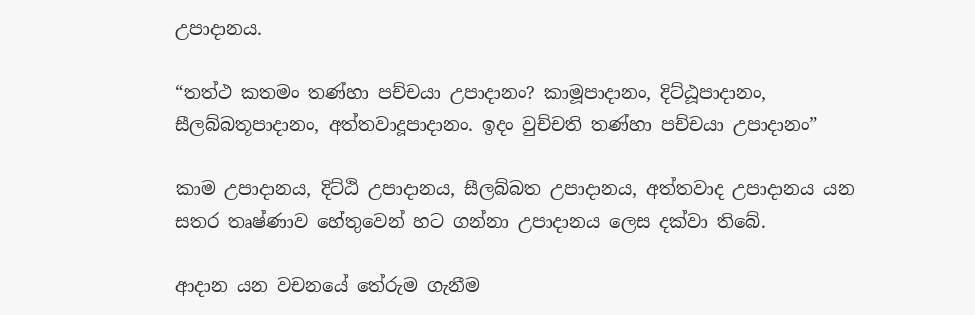උපාදානය.

“තත්ථ කතමං තණ්හා පච්චයා උපාදානං? කාමූපාදානං, දිට්ඨූපාදානං, සීලබ්බතූපාදානං, අත්තවාදූපාදානං. ඉදං වුච්චති තණ්හා පච්චයා උපාදානං”

කාම උපාදානය, දිට්ඨි උපාදානය, සීලබ්බත උපාදානය, අත්තවාද උපාදානය යන සතර තෘෂ්ණාව හේතුවෙන් හට ගන්නා උපාදානය ලෙස දක්වා තිබේ.

ආදාන යන වචනයේ තේරුම ගැනීම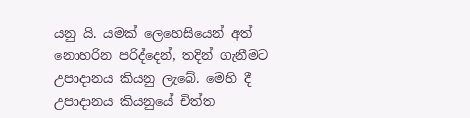යනු යි. යමක් ලෙහෙසියෙන් අත් නොහරින පරිද්දෙන්, තදින් ගැනීමට උපාදානය කියනු ලැබේ. මෙහි දී උපාදානය කියනුයේ චිත්ත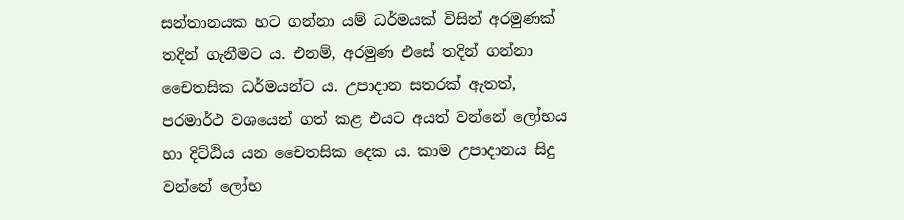සන්තානයක හට ගන්නා යම් ධර්මයක් විසින් අරමුණක් තදින් ගැනීමට ය. එනම්, අරමුණ එසේ තදින් ගන්නා චෛතසික ධර්මයන්ට ය. උපාදාන සතරක් ඇතත්, පරමාර්ථ වශයෙන් ගත් කළ එයට අයත් වන්නේ ලෝභය හා දිට්ඨිය යන චෛතසික දෙක ය. කාම උපාදානය සිදු වන්නේ ලෝභ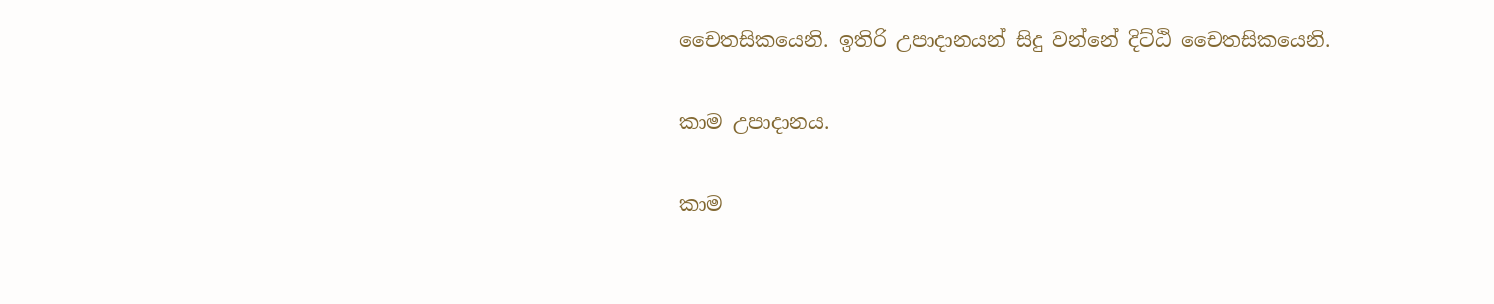චෛතසිකයෙනි. ඉතිරි උපාදානයන් සිදු වන්නේ දිට්ඨි චෛතසිකයෙනි.

කාම උපාදානය.

කාම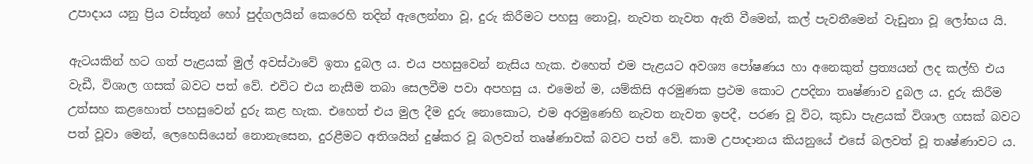උපාදාය යනු ප්‍රිය වස්තූන් හෝ පුද්ගලයින් කෙරෙහි තදින් ඇලෙන්නා වූ, දුරු කිරීමට පහසු නොවූ, නැවත නැවත ඇති වීමෙන්, කල් පැවතීමෙන් වැඩුනා වූ ලෝභය යි.

ඇටයකින් හට ගත් පැළයක් මුල් අවස්ථාවේ ඉතා දුබල ය. එය පහසුවෙන් නැසිය හැක. එහෙත් එම පැළයට අවශ්‍ය පෝෂණය හා අනෙකුත් ප්‍රත්‍යයන් ලද කල්හි එය වැඩී, විශාල ගසක් බවට පත් වේ. එවිට එය නැසීම තබා සෙලවීම පවා අපහසු ය. එමෙන් ම, යම්කිසි අරමුණක ප්‍රථම කොට උපදිනා තෘෂ්ණාව දුබල ය. දුරු කිරීම උත්සහ කළහොත් පහසුවෙන් දුරු කළ හැක. එහෙත් එය මුල දීම දුරු නොකොට, එම අරමුණෙහි නැවත නැවත ඉපදී, පරණ වූ විට, කුඩා පැළයක් විශාල ගසක් බවට පත් වූවා මෙන්, ලෙහෙසියෙන් නොනැසෙන, දුරළීමට අතිශයින් දුෂ්කර වූ බලවත් තෘෂ්ණාවක් බවට පත් වේ. කාම උපාදානය කියනුයේ එසේ බලවත් වූ තෘෂ්ණාවට ය.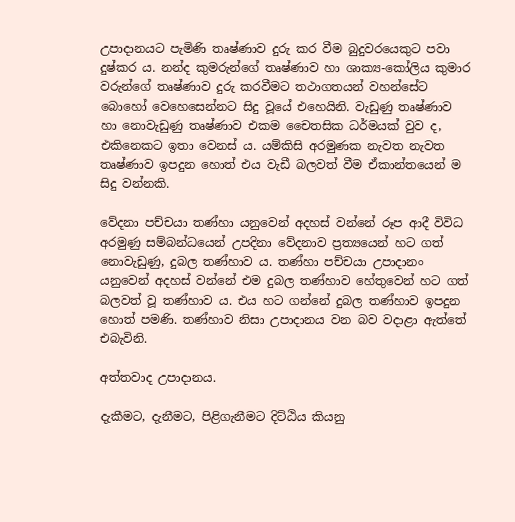උපාදානයට පැමිණි තෘෂ්ණාව දුරු කර වීම බුදුවරයෙකුට පවා දුෂ්කර ය. නන්ද කුමරුන්ගේ තෘෂ්ණාව හා ශාක්‍ය-කෝලිය කුමාර වරුන්ගේ තෘෂ්ණාව දුරු කරවීමට තථාගතයන් වහන්සේට බොහෝ වෙහෙසෙන්නට සිදු වූයේ එහෙයිනි. වැඩුණු තෘෂ්ණාව හා නොවැඩුණු තෘෂ්ණාව එකම චෛතසික ධර්මයක් වුව ද, එකිනෙකට ඉතා වෙනස් ය. යම්කිසි අරමුණක නැවත නැවත තෘෂ්ණාව ඉපදුන හොත් එය වැඩී බලවත් වීම ඒකාන්තයෙන් ම සිදු වන්නකි.

වේදනා පච්චයා තණ්හා යනුවෙන් අදහස් වන්නේ රූප ආදී විවිධ අරමුණු සම්බන්ධයෙන් උපදිනා වේදනාව ප්‍රත්‍යයෙන් හට ගත් නොවැඩුණු, දුබල තණ්හාව ය. තණ්හා පච්චයා උපාදානං යනුවෙන් අදහස් වන්නේ එම දුබල තණ්හාව හේතුවෙන් හට ගත් බලවත් වූ තණ්හාව ය. එය හට ගන්නේ දුබල තණ්හාව ඉපදුන හොත් පමණි. තණ්හාව නිසා උපාදානය වන බව වදාළා ඇත්තේ එබැවිනි.

අත්තවාද උපාදානය.

දැකීමට, දැනීමට, පිළිගැනීමට දිට්ඨිය කියනු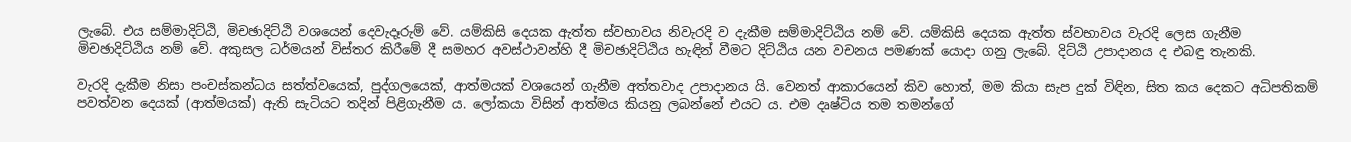ලැබේ. එය සම්මාදිට්ඨි, මිචඡාදිට්ඨි වශයෙන් දෙවැදෑරුම් වේ. යම්කිසි දෙයක ඇත්ත ස්වභාවය නිවැරදි ව දැකීම සම්මාදිට්ඨිය නම් වේ. යම්කිසි දෙයක ඇත්ත ස්වභාවය වැරදි ලෙස ගැනීම මිචඡාදිට්ඨිය නම් වේ. අකුසල ධර්මයන් විස්තර කිරීමේ දී සමහර අවස්ථාවන්හි දී මිචඡාදිට්ඨිය හැඳින් වීමට දිට්ඨිය යන වචනය පමණක් යොදා ගනු ලැබේ. දිට්ඨි උපාදානය ද එබඳු තැනකි.

වැරදි දැකීම නිසා පංචස්කන්ධය සත්ත්වයෙක්, පුද්ගලයෙක්, ආත්මයක් වශයෙන් ගැනීම අත්තවාද උපාදානය යි. වෙනත් ආකාරයෙන් කිව හොත්, මම කියා සැප දුක් විඳින, සිත කය දෙකට අධිපතිකම් පවත්වන දෙයක් (ආත්මයක්) ඇති සැටියට තදින් පිළිගැනීම ය. ලෝකයා විසින් ආත්මය කියනු ලබන්නේ එයට ය. එම දෘෂ්ටිය තම තමන්ගේ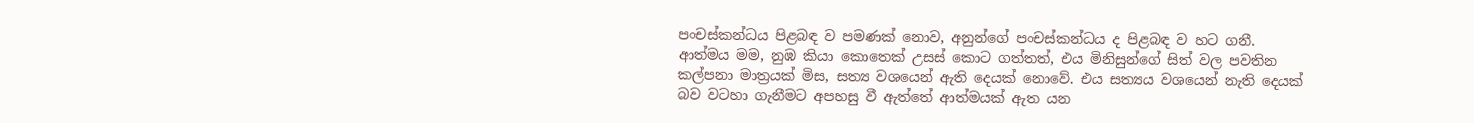පංචස්කන්ධය පිළබඳ ව පමණක් නොව, අනුන්ගේ පංචස්කන්ධය ද පිළබඳ ව හට ගනී. ආත්මය මම, නුඹ කියා කොතෙක් උසස් කොට ගත්තත්, එය මිනිසුන්ගේ සිත් වල පවතින කල්පනා මාත්‍රයක් මිස, සත්‍ය වශයෙන් ඇති දෙයක් නොවේ. එය සත්‍යය වශයෙන් නැති දෙයක් බව වටහා ගැනීමට අපහසු වී ඇත්තේ ආත්මයක් ඇත යන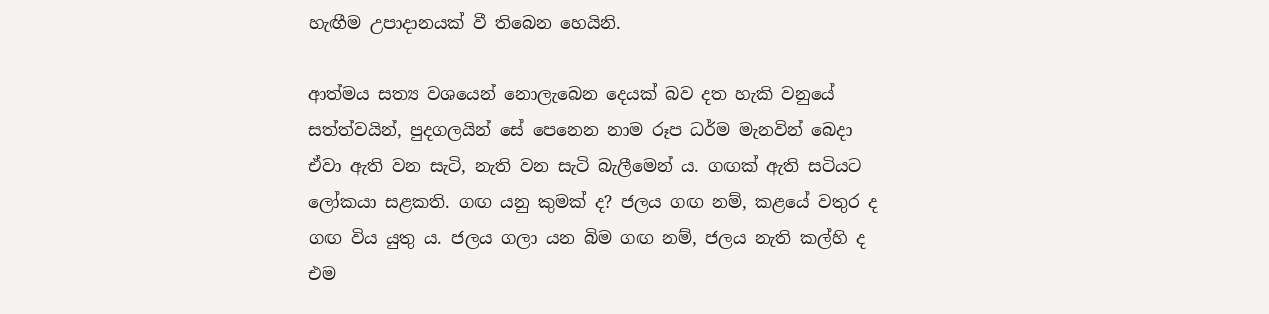හැඟීම උපාදානයක් වී තිබෙන හෙයිනි.

ආත්මය සත්‍ය වශයෙන් නොලැබෙන දෙයක් බව දත හැකි වනුයේ සත්ත්වයින්, පුදගලයින් සේ පෙනෙන නාම රූප ධර්ම මැනවින් බෙදා ඒවා ඇති වන සැටි, නැති වන සැටි බැලීමෙන් ය. ගඟක් ඇති සටියට ලෝකයා සළකති. ගඟ යනු කුමක් ද? ජලය ගඟ නම්, කළයේ වතුර ද ගඟ විය යුතු ය. ජලය ගලා යන බිම ගඟ නම්, ජලය නැති කල්හි ද එම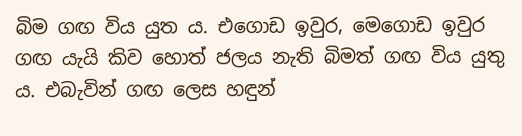බිම ගඟ විය යුත ය. එගොඩ ඉවුර, මෙගොඩ ඉවුර ගඟ යැයි කිව හොත් ජලය නැති බිමත් ගඟ විය යුතු ය. එබැවින් ගඟ ලෙස හඳුන්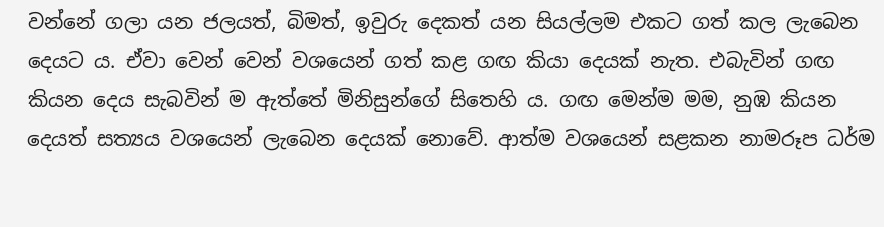වන්නේ ගලා යන ජලයත්, බිමත්, ඉවුරු දෙකත් යන සියල්ලම එකට ගත් කල ලැබෙන දෙයට ය. ඒවා වෙන් වෙන් වශයෙන් ගත් කළ ගඟ කියා දෙයක් නැත. එබැවින් ගඟ කියන දෙය සැබවින් ම ඇත්තේ මිනිසුන්ගේ සිතෙහි ය. ගඟ මෙන්ම මම, නුඹ කියන දෙයත් සත්‍යය වශයෙන් ලැබෙන දෙයක් නොවේ. ආත්ම වශයෙන් සළකන නාමරූප ධර්ම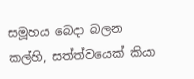සමූහය බෙදා බලන කල්හි, සත්ත්වයෙක් කියා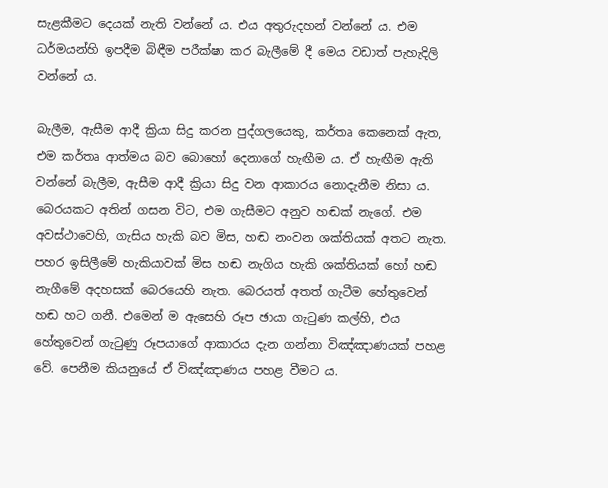සැළකීමට දෙයක් නැති වන්නේ ය. එය අතුරුදහන් වන්නේ ය. එම ධර්මයන්හි ඉපදීම බිඳීම පරීක්ෂා කර බැලීමේ දී මෙය වඩාත් පැහැදිලි වන්නේ ය.

බැලීම, ඇසීම ආදී ක්‍රියා සිදු කරන පුද්ගලයෙකු, කර්තෘ කෙනෙක් ඇත, එම කර්තෘ ආත්මය බව බොහෝ දෙනාගේ හැඟීම ය. ඒ හැඟීම ඇති වන්නේ බැලීම, ඇසීම ආදී ක්‍රියා සිදු වන ආකාරය නොදැනීම නිසා ය. බෙරයකට අතින් ගසන විට, එම ගැසීමට අනුව හඬක් නැගේ. එම අවස්ථාවෙහි, ගැසිය හැකි බව මිස, හඬ නංවන ශක්තියක් අතට නැත. පහර ඉසිලීමේ හැකියාවක් මිස හඬ නැගිය හැකි ශක්තියක් හෝ හඬ නැගීමේ අදහසක් බෙරයෙහි නැත. බෙරයත් අතත් ගැටීම හේතුවෙන් හඬ හට ගනී. එමෙන් ම ඇසෙහි රූප ඡායා ගැටුණ කල්හි, එය හේතුවෙන් ගැටුණු රූපයාගේ ආකාරය දැන ගන්නා විඤ්ඤාණයක් පහළ වේ. පෙනීම කියනුයේ ඒ විඤ්ඤාණය පහළ වීමට ය.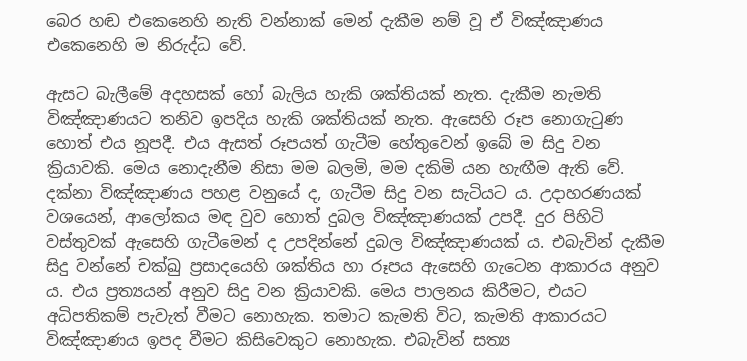බෙර හඬ එකෙනෙහි නැති වන්නාක් මෙන් දැකීම නම් වූ ඒ විඤ්ඤාණය එකෙනෙහි ම නිරුද්ධ වේ.

ඇසට බැලීමේ අදහසක් හෝ බැලිය හැකි ශක්තියක් නැත. දැකීම නැමති විඤ්ඤාණයට තනිව ඉපදිය හැකි ශක්තියක් නැත. ඇසෙහි රූප නොගැටුණ හොත් එය නූපදී. එය ඇසත් රූපයත් ගැටීම හේතුවෙන් ඉබේ ම සිදු වන ක්‍රියාවකි. මෙය නොදැනීම නිසා මම බලමි, මම දකිමි යන හැඟීම ඇති වේ. දක්නා විඤ්ඤාණය පහළ වනුයේ ද, ගැටීම සිදු වන සැටියට ය. උදාහරණයක් වශයෙන්, ආලෝකය මඳ වුව හොත් දුබල විඤ්ඤාණයක් උපදී. දුර පිහිටි වස්තුවක් ඇසෙහි ගැටීමෙන් ද උපදින්නේ දුබල විඤ්ඤාණයක් ය. එබැවින් දැකීම සිදු වන්නේ චක්ඛු ප්‍රසාදයෙහි ශක්තිය හා රූපය ඇසෙහි ගැටෙන ආකාරය අනුව ය. එය ප්‍රත්‍යයන් අනුව සිදු වන ක්‍රියාවකි. මෙය පාලනය කිරීමට, එයට අධිපතිකම් පැවැත් වීමට නොහැක. තමාට කැමති විට, කැමති ආකාරයට විඤ්ඤාණය ඉපද වීමට කිසිවෙකුට නොහැක. එබැවින් සත්‍ය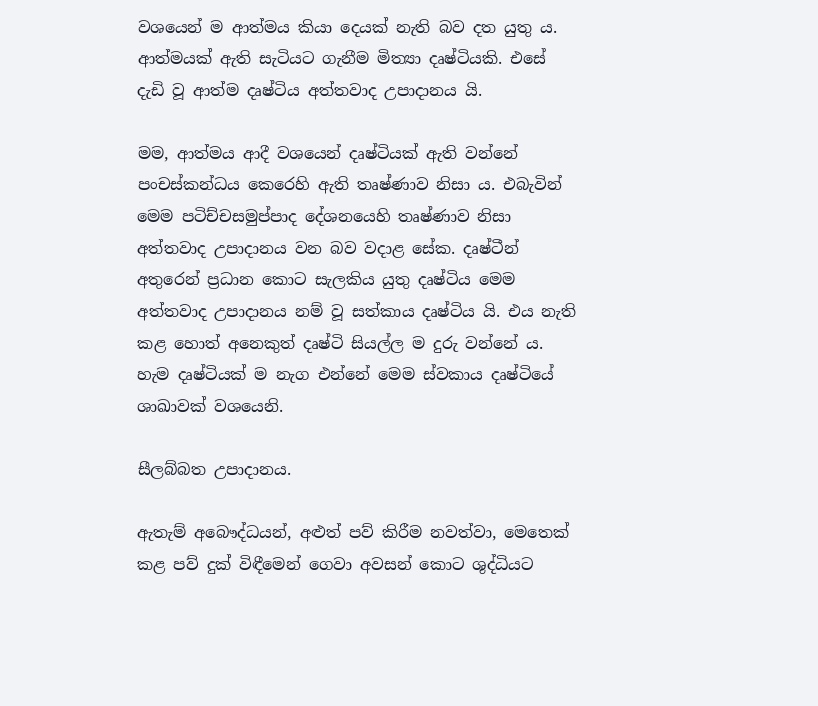වශයෙන් ම ආත්මය කියා දෙයක් නැති බව දත යුතු ය. ආත්මයක් ඇති සැටියට ගැනීම මිත්‍යා දෘෂ්ටියකි. එසේ දැඩි වූ ආත්ම දෘෂ්ටිය අත්තවාද උපාදානය යි.

මම, ආත්මය ආදී වශයෙන් දෘෂ්ටියක් ඇති වන්නේ පංචස්කන්ධය කෙරෙහි ඇති තෘෂ්ණාව නිසා ය. එබැවින් මෙම පටිච්චසමුප්පාද දේශනයෙහි තෘෂ්ණාව නිසා අත්තවාද උපාදානය වන බව වදාළ සේක. දෘෂ්ටීන් අතුරෙන් ප්‍රධාන කොට සැලකිය යුතු දෘෂ්ටිය මෙම අත්තවාද උපාදානය නම් වූ සත්කාය දෘෂ්ටිය යි. එය නැති කළ හොත් අනෙකුත් දෘෂ්ටි සියල්ල ම දුරු වන්නේ ය. හැම දෘෂ්ටියක් ම නැග එන්නේ මෙම ස්වකාය දෘෂ්ටියේ ශාඛාවක් වශයෙනි.

සීලබ්බත උපාදානය.

ඇතැම් අබෞද්ධයන්, අළුත් පව් කිරීම නවත්වා, මෙතෙක් කළ පව් දුක් විඳීමෙන් ගෙවා අවසන් කොට ශුද්ධියට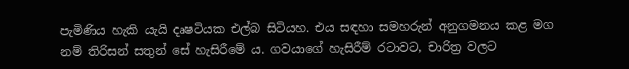පැමිණිය හැකි යැයි දෘෂටියක එල්බ සිටියහ. එය සඳහා සමහරුන් අනුගමනය කළ මග නම් තිරිසන් සතුන් සේ හැසිරීමේ ය. ගවයාගේ හැසිරීම් රටාවට, චාරිත්‍ර වලට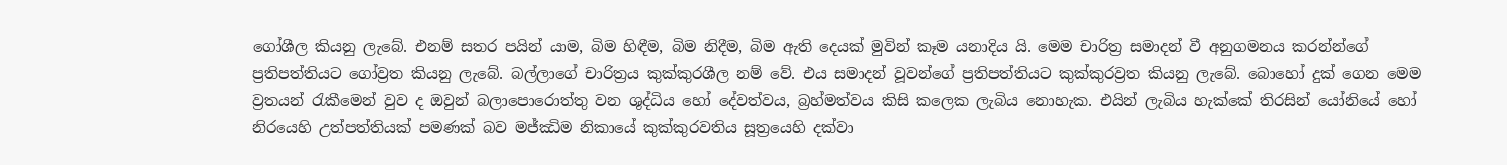ගෝශීල කියනු ලැබේ. එනම් සතර පයින් යාම, බිම හිඳීම, බිම නිදීම, බිම ඇති දෙයක් මුවින් කෑම යනාදිය යි. මෙම චාරිත්‍ර සමාදන් වී අනුගමනය කරන්න්ගේ ප්‍රතිපත්තියට ගෝව්‍රත කියනු ලැබේ. බල්ලාගේ චාරිත්‍රය කුක්කුරශීල නම් වේ. එය සමාදන් වූවන්ගේ ප්‍රතිපත්තියට කුක්කුරව්‍රත කියනු ලැබේ. බොහෝ දුක් ගෙන මෙම ව්‍රතයන් රැකීමෙන් වුව ද ඔවුන් බලාපොරොත්තු වන ශුද්ධිය හෝ දේවත්වය, බ්‍රහ්මත්වය කිසි කලෙක ලැබිය නොහැක. එයින් ලැබිය හැක්කේ තිරසින් යෝනියේ හෝ නිරයෙහි උත්පත්තියක් පමණක් බව මජ්ඣිම නිකායේ කුක්කුරවතිය සූත්‍රයෙහි දක්වා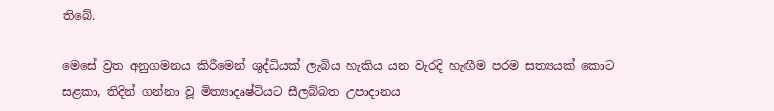තිබේ.

මෙසේ ව්‍රත අනුගමනය කිරීමෙන් ශුද්ධියක් ලැබිය හැකිය යන වැරදි හැඟීම පරම සත්‍යයක් කොට සළකා, තිදින් ගන්නා වූ මිත්‍යාදෘෂ්ටියට සීලබ්බත උපාදානය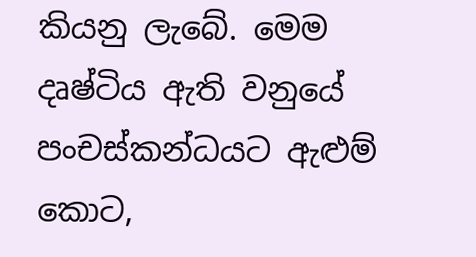කියනු ලැබේ. මෙම දෘෂ්ටිය ඇති වනුයේ පංචස්කන්ධයට ඇළුම් කොට,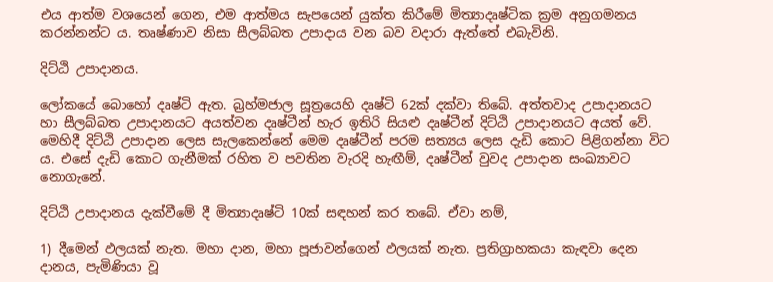එය ආත්ම වශයෙන් ගෙන, එම ආත්මය සැපයෙන් යුක්ත කිරීමේ මිත්‍යාදෘෂ්ටික ක්‍රම අනුගමනය කරන්නන්ට ය. තෘෂ්ණාව නිසා සීලබ්බත උපාදාය වන බව වදාරා ඇත්තේ එබැවිනි.

දිට්ඨි උපාදානය.

ලෝකයේ බොහෝ දෘෂ්ටි ඇත. බ්‍රහ්මජාල සූත්‍රයෙහි දෘෂ්ටි 62ක් දක්වා තිබේ. අත්තවාද උපාදානයට හා සීලබ්බත උපාදානයට අයත්වන දෘෂ්ටීන් හැර ඉතිරි සියළු දෘෂ්ටීන් දිට්ඨි උපාදානයට අයත් වේ. මෙහිදී දිට්ඨි උපාදාන ලෙස සැලකෙන්නේ මෙම දෘෂ්ටීන් පරම සත්‍යය ලෙස දැඩි කොට පිළිගන්නා විට ය. එසේ දැඩි කොට ගැනීමක් රහිත ව පවතින වැරදි හැඟීම්, දෘෂ්ටීන් වුවද උපාදාන සංඛ්‍යාවට නොගැනේ.

දිට්ඨි උපාදානය දැක්වීමේ දී මිත්‍යාදෘෂ්ටි 10ක් සඳහන් කර තබේ. ඒවා නම්,

1) දීමෙන් ඵලයක් නැත. මහා දාන, මහා පූජාවන්ගෙන් ඵලයක් නැත. ප්‍රතිග්‍රාහකයා කැඳවා දෙන දානය, පැමිණියා වූ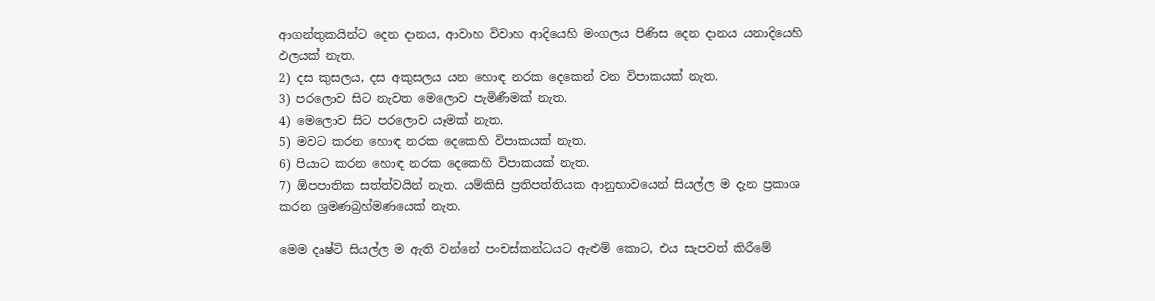ආගන්තුකයින්ට දෙන දානය, ආවාහ විවාහ ආදියෙහි මංගලය පිණිස දෙන දානය යනාදියෙහි ඵලයක් නැත.
2) දස කුසලය, දස අකුසලය යන හොඳ නරක දෙකෙන් වන විපාකයක් නැත.
3) පරලොව සිට නැවත මෙලොව පැමිණීමක් නැත.
4) මෙලොව සිට පරලොව යෑමක් නැත.
5) මවට කරන හොඳ නරක දෙකෙහි විපාකයක් නැත.
6) පියාට කරන හොඳ නරක දෙකෙහි විපාකයක් නැත.
7) ඕපපාතික සත්ත්වයින් නැත. යම්කිසි ප්‍රතිපත්තියක ආනුභාවයෙන් සියල්ල ම දැන ප්‍රකාශ කරන ශ්‍රමණබ්‍රහ්මණයෙක් නැත.

මෙම දෘෂ්ටි සියල්ල ම ඇති වන්නේ පංචස්කන්ධයට ඇළුම් කොට, එය සැපවත් කිරීමේ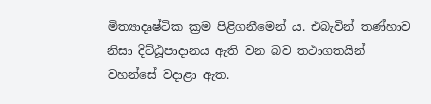මිත්‍යාදෘෂ්ටික ක්‍රම පිළිගනීමෙන් ය. එබැවින් තණ්හාව නිසා දිට්ඨූපාදානය ඇති වන බව තථාගතයින් වහන්සේ වදාළා ඇත.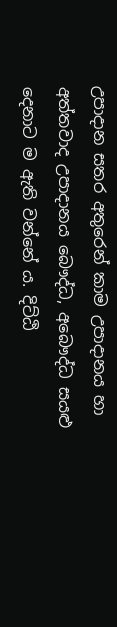උපාදාන සතර අතුරෙන් කාම උපාදානය හා අත්තවාද උපාදානය බෞද්ධ, අබෞද්ධ සයළු දෙනාට ම ඇති වන්නේ ය. දිට්ඨි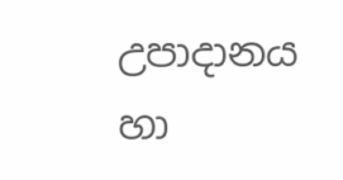උපාදානය හා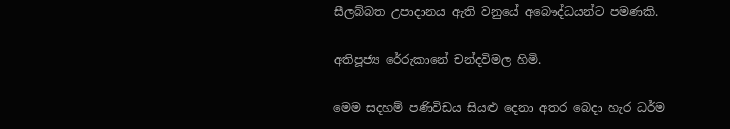සීලබ්බත උපාදානය ඇති වනුයේ අබෞද්ධයන්ට පමණකි.

අතිපූජ්‍ය රේරුකානේ චන්දවිමල හිමි.

මෙම සදහම් පණිවිඩය සියළු දෙනා අතර බෙදා හැර ධර්ම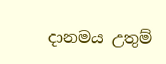දානමය උතුම්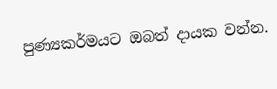පුණ්‍යකර්මයට ඔබත් දායක වන්න.